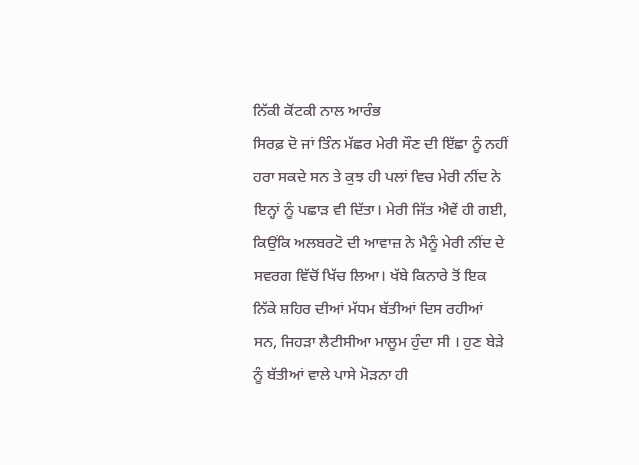ਨਿੱਕੀ ਕੋਂਟਕੀ ਨਾਲ ਆਰੰਭ
ਸਿਰਫ਼ ਦੋ ਜਾਂ ਤਿੰਨ ਮੱਛਰ ਮੇਰੀ ਸੌਣ ਦੀ ਇੱਛਾ ਨੂੰ ਨਹੀਂ ਹਰਾ ਸਕਦੇ ਸਨ ਤੇ ਕੁਝ ਹੀ ਪਲਾਂ ਵਿਚ ਮੇਰੀ ਨੀਂਦ ਨੇ ਇਨ੍ਹਾਂ ਨੂੰ ਪਛਾੜ ਵੀ ਦਿੱਤਾ। ਮੇਰੀ ਜਿੱਤ ਐਵੇਂ ਹੀ ਗਈ, ਕਿਉਂਕਿ ਅਲਬਰਟੋ ਦੀ ਆਵਾਜ਼ ਨੇ ਮੈਨੂੰ ਮੇਰੀ ਨੀਂਦ ਦੇ ਸਵਰਗ ਵਿੱਚੋਂ ਖਿੱਚ ਲਿਆ। ਖੱਬੇ ਕਿਨਾਰੇ ਤੋਂ ਇਕ ਨਿੱਕੇ ਸ਼ਹਿਰ ਦੀਆਂ ਮੱਧਮ ਬੱਤੀਆਂ ਦਿਸ ਰਹੀਆਂ ਸਨ, ਜਿਹੜਾ ਲੈਟੀਸੀਆ ਮਾਲੂਮ ਹੁੰਦਾ ਸੀ । ਹੁਣ ਬੇੜੇ ਨੂੰ ਬੱਤੀਆਂ ਵਾਲੇ ਪਾਸੇ ਮੋੜਨਾ ਹੀ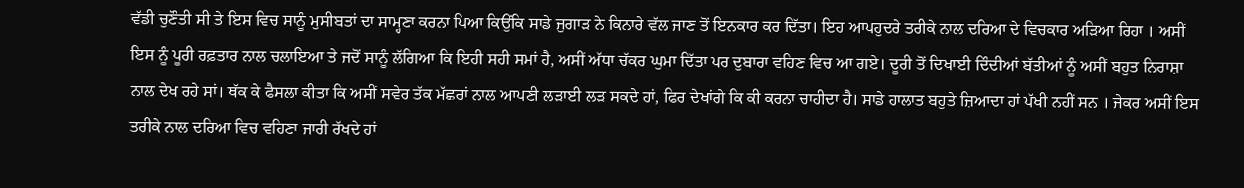ਵੱਡੀ ਚੁਣੌਤੀ ਸੀ ਤੇ ਇਸ ਵਿਚ ਸਾਨੂੰ ਮੁਸੀਬਤਾਂ ਦਾ ਸਾਮ੍ਹਣਾ ਕਰਨਾ ਪਿਆ ਕਿਉਂਕਿ ਸਾਡੇ ਜੁਗਾੜ ਨੇ ਕਿਨਾਰੇ ਵੱਲ ਜਾਣ ਤੋਂ ਇਨਕਾਰ ਕਰ ਦਿੱਤਾ। ਇਹ ਆਪਹੁਦਰੇ ਤਰੀਕੇ ਨਾਲ ਦਰਿਆ ਦੇ ਵਿਚਕਾਰ ਅੜਿਆ ਰਿਹਾ । ਅਸੀਂ ਇਸ ਨੂੰ ਪੂਰੀ ਰਫ਼ਤਾਰ ਨਾਲ ਚਲਾਇਆ ਤੇ ਜਦੋਂ ਸਾਨੂੰ ਲੱਗਿਆ ਕਿ ਇਹੀ ਸਹੀ ਸਮਾਂ ਹੈ, ਅਸੀਂ ਅੱਧਾ ਚੱਕਰ ਘੁਮਾ ਦਿੱਤਾ ਪਰ ਦੁਬਾਰਾ ਵਹਿਣ ਵਿਚ ਆ ਗਏ। ਦੂਰੀ ਤੋਂ ਦਿਖਾਈ ਦਿੰਦੀਆਂ ਬੱਤੀਆਂ ਨੂੰ ਅਸੀਂ ਬਹੁਤ ਨਿਰਾਸ਼ਾ ਨਾਲ ਦੇਖ ਰਹੇ ਸਾਂ। ਥੱਕ ਕੇ ਫੈਸਲਾ ਕੀਤਾ ਕਿ ਅਸੀਂ ਸਵੇਰ ਤੱਕ ਮੱਛਰਾਂ ਨਾਲ ਆਪਣੀ ਲੜਾਈ ਲੜ ਸਕਦੇ ਹਾਂ, ਫਿਰ ਦੇਖਾਂਗੇ ਕਿ ਕੀ ਕਰਨਾ ਚਾਹੀਦਾ ਹੈ। ਸਾਡੇ ਹਾਲਾਤ ਬਹੁਤੇ ਜ਼ਿਆਦਾ ਹਾਂ ਪੱਖੀ ਨਹੀਂ ਸਨ । ਜੇਕਰ ਅਸੀਂ ਇਸ ਤਰੀਕੇ ਨਾਲ ਦਰਿਆ ਵਿਚ ਵਹਿਣਾ ਜਾਰੀ ਰੱਖਦੇ ਹਾਂ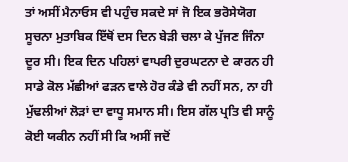ਤਾਂ ਅਸੀਂ ਮੈਨਾਓਸ ਵੀ ਪਹੁੰਚ ਸਕਦੇ ਸਾਂ ਜੋ ਇਕ ਭਰੋਸੇਯੋਗ ਸੂਚਨਾ ਮੁਤਾਬਿਕ ਇੱਥੋਂ ਦਸ ਦਿਨ ਬੇੜੀ ਚਲਾ ਕੇ ਪੁੱਜਣ ਜਿੰਨਾ ਦੂਰ ਸੀ। ਇਕ ਦਿਨ ਪਹਿਲਾਂ ਵਾਪਰੀ ਦੁਰਘਟਨਾ ਦੇ ਕਾਰਨ ਹੀ ਸਾਡੇ ਕੋਲ ਮੱਛੀਆਂ ਫੜਨ ਵਾਲੇ ਹੋਰ ਕੰਡੇ ਵੀ ਨਹੀਂ ਸਨ, ਨਾ ਹੀ ਮੁੱਢਲੀਆਂ ਲੋੜਾਂ ਦਾ ਵਾਧੂ ਸਮਾਨ ਸੀ। ਇਸ ਗੱਲ ਪ੍ਰਤਿ ਵੀ ਸਾਨੂੰ ਕੋਈ ਯਕੀਨ ਨਹੀਂ ਸੀ ਕਿ ਅਸੀਂ ਜਦੋਂ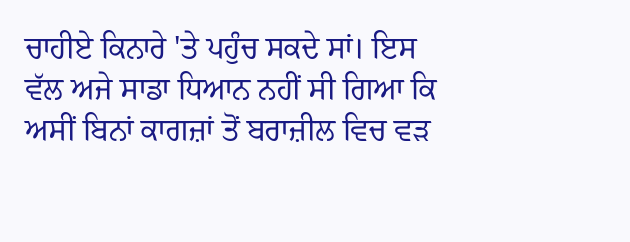ਚਾਹੀਏ ਕਿਨਾਰੇ 'ਤੇ ਪਹੁੰਚ ਸਕਦੇ ਸਾਂ। ਇਸ ਵੱਲ ਅਜੇ ਸਾਡਾ ਧਿਆਨ ਨਹੀਂ ਸੀ ਗਿਆ ਕਿ ਅਸੀਂ ਬਿਨਾਂ ਕਾਗਜ਼ਾਂ ਤੋਂ ਬਰਾਜ਼ੀਲ ਵਿਚ ਵੜ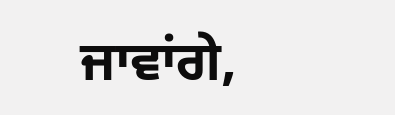ਜਾਵਾਂਗੇ,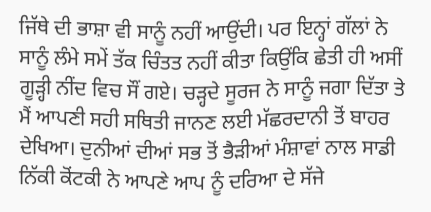ਜਿੱਥੇ ਦੀ ਭਾਸ਼ਾ ਵੀ ਸਾਨੂੰ ਨਹੀਂ ਆਉਂਦੀ। ਪਰ ਇਨ੍ਹਾਂ ਗੱਲਾਂ ਨੇ ਸਾਨੂੰ ਲੰਮੇ ਸਮੇਂ ਤੱਕ ਚਿੰਤਤ ਨਹੀਂ ਕੀਤਾ ਕਿਉਂਕਿ ਛੇਤੀ ਹੀ ਅਸੀਂ ਗੂੜ੍ਹੀ ਨੀਂਦ ਵਿਚ ਸੌਂ ਗਏ। ਚੜ੍ਹਦੇ ਸੂਰਜ ਨੇ ਸਾਨੂੰ ਜਗਾ ਦਿੱਤਾ ਤੇ ਮੈਂ ਆਪਣੀ ਸਹੀ ਸਥਿਤੀ ਜਾਨਣ ਲਈ ਮੱਛਰਦਾਨੀ ਤੋਂ ਬਾਹਰ ਦੇਖਿਆ। ਦੁਨੀਆਂ ਦੀਆਂ ਸਭ ਤੋਂ ਭੈੜੀਆਂ ਮੰਸ਼ਾਵਾਂ ਨਾਲ ਸਾਡੀ ਨਿੱਕੀ ਕੋਂਟਕੀ ਨੇ ਆਪਣੇ ਆਪ ਨੂੰ ਦਰਿਆ ਦੇ ਸੱਜੇ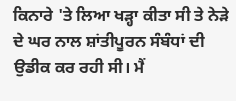ਕਿਨਾਰੇ 'ਤੇ ਲਿਆ ਖੜ੍ਹਾ ਕੀਤਾ ਸੀ ਤੇ ਨੇੜੇ ਦੇ ਘਰ ਨਾਲ ਸ਼ਾਂਤੀਪੂਰਨ ਸੰਬੰਧਾਂ ਦੀ ਉਡੀਕ ਕਰ ਰਹੀ ਸੀ। ਮੈਂ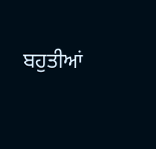ਬਹੁਤੀਆਂ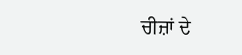ਚੀਜ਼ਾਂ ਦੇ